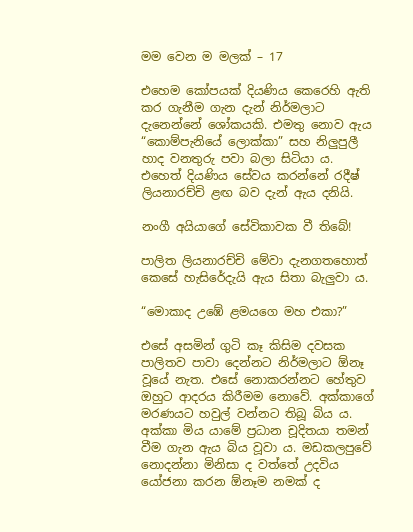මම වෙන ම මලක් – 17

එහෙම කෝපයක් දියණිය කෙරෙහි ඇති කර ගැනීම ගැන දැන් නිර්මලාට දැනෙන්නේ ශෝකයකි. එමතු නොව ඇය “කොම්පැනියේ ලොක්කා” සහ නිලුපුලී හාද වනතුරු පවා බලා සිටියා ය. එහෙත් දියණිය සේවය කරන්නේ රදීෂ් ලියනාරච්චි ළඟ බව දැන් ඇය දනියි.

නංගී අයියාගේ සේවිකාවක වී තිබේ!

පාලිත ලියනාරච්චි මේවා දැනගතහොත් කෙසේ හැසිරේදැයි ඇය සිතා බැලුවා ය.

“මොකාද උඹේ ළමයගෙ මහ එකා?”

එසේ අසමින් ගුටි කෑ කිසිම දවසක පාලිතව පාවා දෙන්නට නිර්මලාට ඕනෑ වූයේ නැත. එසේ නොකරන්නට හේතුව ඔහුට ආදරය කිරීමම නොවේ. අක්කාගේ මරණයට හවුල් වන්නට තිබූ බිය ය. අක්කා මිය යාමේ ප්‍රධාන චූදිතයා තමන් වීම ගැන ඇය බිය වූවා ය. මඩකලපුවේ නොදන්නා මිනිසා ද වත්තේ උදවිය යෝජනා කරන ඕනෑම නමක් ද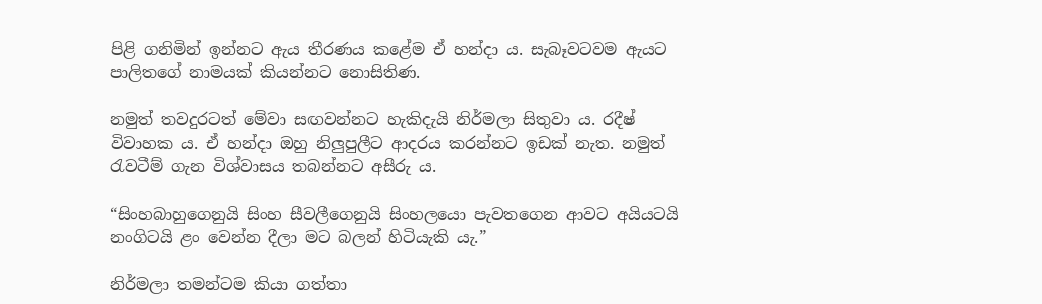පිළි ගනිමින් ඉන්නට ඇය තීරණය කළේම ඒ හන්දා ය. සැබෑවටවම ඇයට පාලිතගේ නාමයක් කියන්නට නොසිතිණ.

නමුත් තවදුරටත් මේවා සඟවන්නට හැකිදැයි නිර්මලා සිතුවා ය. රදීෂ් විවාහක ය. ඒ හන්දා ඔහු නිලුපුලීට ආදරය කරන්නට ඉඩක් නැත. නමුත් රැවටීම් ගැන විශ්වාසය තබන්නට අසීරු ය.

“සිංහබාහුගෙනුයි සිංහ සීවලීගෙනුයි සිංහලයො පැවතගෙන ආවට අයියටයි නංගිටයි ළං වෙන්න දීලා මට බලන් හිටියැකි යැ.”

නිර්මලා තමන්ටම කියා ගත්තා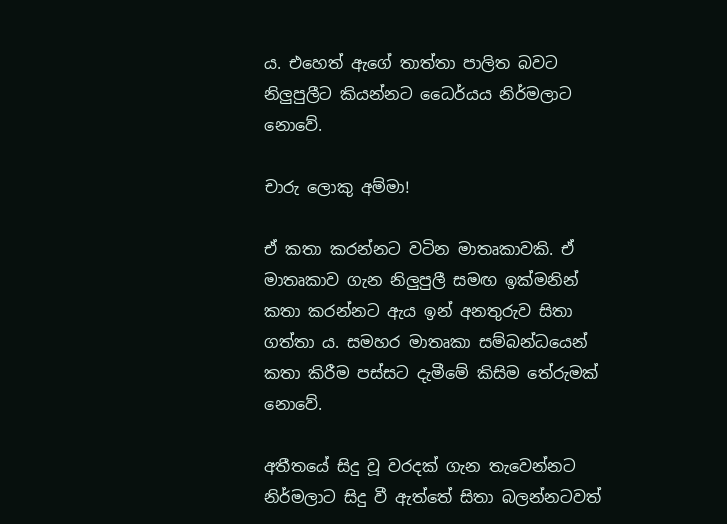ය. එහෙත් ඇගේ තාත්තා පාලිත බවට නිලුපුලීට කියන්නට ධෛර්යය නිර්මලාට නොවේ.

චාරු ලොකු අම්මා!

ඒ කතා කරන්නට වටින මාතෘකාවකි. ඒ මාතෘකාව ගැන නිලුපුලී සමඟ ඉක්මනින් කතා කරන්නට ඇය ඉන් අනතුරුව සිතා ගත්තා ය. සමහර මාතෘකා සම්බන්ධයෙන් කතා කිරීම පස්සට දැමීමේ කිසිම තේරුමක් නොවේ.

අතීතයේ සිදු වූ වරදක් ගැන තැවෙන්නට නිර්මලාට සිදු වී ඇත්තේ සිතා බලන්නටවත්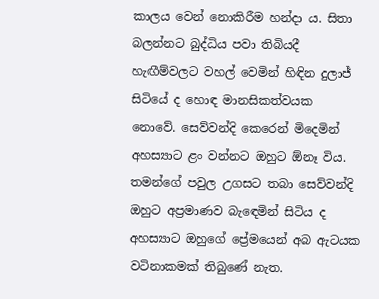කාලය වෙන් නොකිරීම හන්දා ය. සිතා බලන්නට බුද්ධිය පවා තිබියදී හැඟීම්වලට වහල් වෙමින් හිඳින දුලාජ් සිටියේ ද හොඳ මානසිකත්වයක නොවේ. සෙව්වන්දි කෙරෙන් මිදෙමින් අහස්‍යාට ළං වන්නට ඔහුට ඕනෑ විය. තමන්ගේ පවුල උගසට තබා සෙව්වන්දි ඔහුට අප්‍රමාණව බැඳෙමින් සිටිය ද අහස්‍යාට ඔහුගේ ප්‍රේමයෙන් අබ ඇටයක වටිනාකමක් තිබුණේ නැත.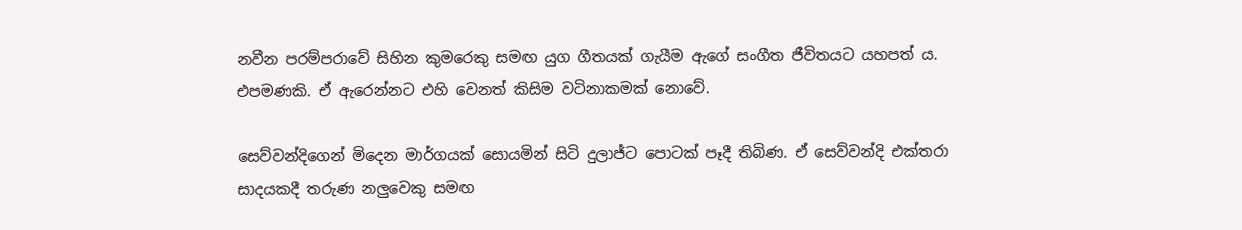නවීන පරම්පරාවේ සිහින කුමරෙකු සමඟ යුග ගීතයක් ගැයීම ඇගේ සංගීත ජීවිතයට යහපත් ය. එපමණකි. ඒ ඇරෙන්නට එහි වෙනත් කිසිම වටිනාකමක් නොවේ.

සෙව්වන්දිගෙන් මිදෙන මාර්ගයක් සොයමින් සිටි දුලාජ්ට පොටක් පෑදී තිබිණ. ඒ සෙව්වන්දි එක්තරා සාදයකදී තරුණ නලුවෙකු සමඟ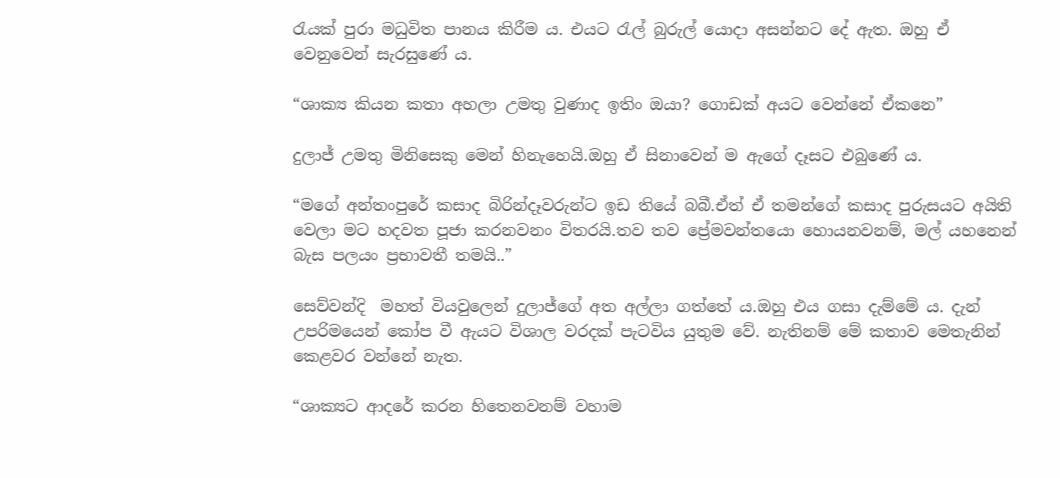රැයක් පුරා මධුවිත පානය කිරීම ය. එයට රැල් බුරුල් යොදා අසන්නට දේ ඇත. ඔහු ඒ වෙනුවෙන් සැරසුණේ ය.

“ශාක්‍ය කියන කතා අහලා උමතු වුණාද ඉතිං ඔයා? ගොඩක් අයට වෙන්නේ ඒකනෙ”

දුලාජ් උමතු මිනිසෙකු මෙන් හිනැහෙයි.ඔහු ඒ සිනාවෙන් ම ඇගේ දෑසට එබුණේ ය.

“මගේ අන්තංපුරේ කසාද බිරින්දෑවරුන්ට ඉඩ තියේ බබී.ඒත් ඒ තමන්ගේ කසාද පුරුසයට අයිති වෙලා මට හදවත පූජා කරනවනං විතරයි.තව තව ප්‍රේමවන්තයො හොයනවනම්, මල් යහනෙන් බැස පලයං ප්‍රභාවතී තමයි..”

සෙව්වන්දි  මහත් වියවුලෙන් දුලාජ්ගේ අත අල්ලා ගත්තේ ය.ඔහු එය ගසා දැම්මේ ය. දැන් උපරිමයෙන් කෝප වී ඇයට විශාල වරදක් පැටවිය යුතුම වේ. නැතිනම් මේ කතාව මෙතැනින් කෙළවර වන්නේ නැත.

“ශාක්‍යට ආදරේ කරන හිතෙනවනම් වහාම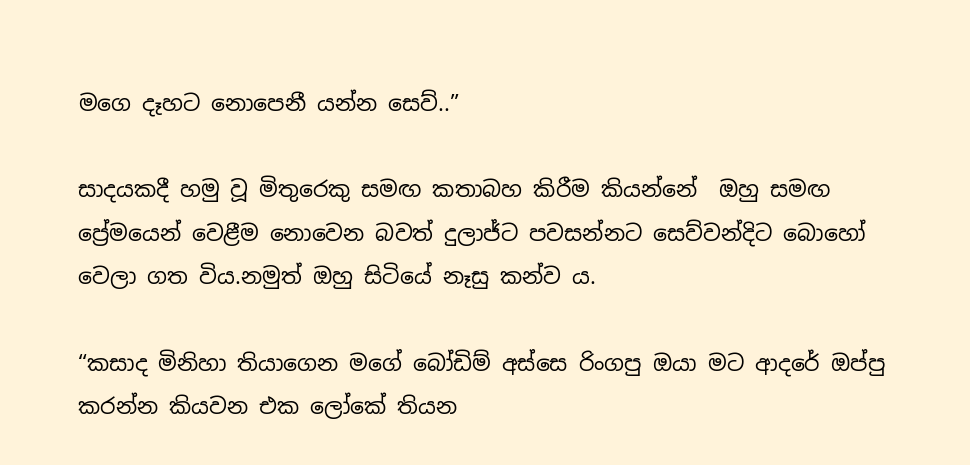මගෙ දෑහට නොපෙනී යන්න සෙව්..”

සාදයකදී හමු වූ මිතුරෙකු සමඟ කතාබහ කිරීම කියන්නේ  ඔහු සමඟ ප්‍රේමයෙන් වෙළීම නොවෙන බවත් දුලාජ්ට පවසන්නට සෙව්වන්දිට බොහෝ වෙලා ගත විය.නමුත් ඔහු සිටියේ නෑසු කන්ව ය.

“කසාද මිනිහා තියාගෙන මගේ බෝඩිම් අස්සෙ රිංගපු ඔයා මට ආදරේ ඔප්පු කරන්න කියවන එක ලෝකේ තියන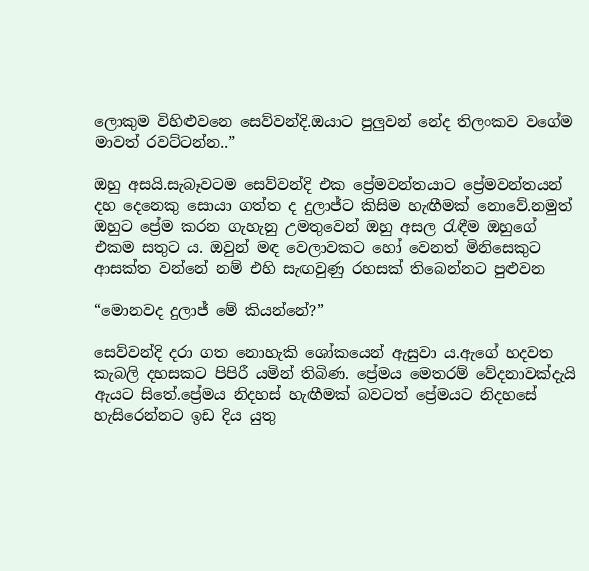ලොකුම විහිළුවනෙ සෙව්වන්දි.ඔයාට පුලුවන් නේද තිලංකව වගේම මාවත් රවට්ටන්න..”

ඔහු අසයි.සැබෑවටම සෙව්වන්දි එක ප්‍රේමවන්තයාට ප්‍රේමවන්තයන් දහ දෙනෙකු සොයා ගත්ත ද දුලාජ්ට කිසිම හැඟීමක් නොවේ.නමුත් ඔහුට ප්‍රේම කරන ගැහැනු උමතුවෙන් ඔහු අසල රැඳීම ඔහුගේ එකම සතුට ය. ඔවුන් මඳ වෙලාවකට හෝ වෙනත් මිනිසෙකුට ආසක්ත වන්නේ නම් එහි සැඟවුණු රහසක් තිබෙන්නට පුළුවන

“මොනවද දුලාජ් මේ කියන්නේ?”

සෙව්වන්දි දරා ගත නොහැකි ශෝකයෙන් ඇසුවා ය.ඇගේ හදවත කැබලි දහසකට පිපිරී යමින් තිබිණ. ප්‍රේමය මෙතරම් වේදනාවක්දැයි ඇයට සිතේ.ප්‍රේමය නිදහස් හැඟීමක් බවටත් ප්‍රේමයට නිදහසේ හැසිරෙන්නට ඉඩ දිය යුතු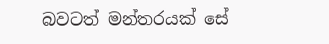බවටත් මන්තරයක් සේ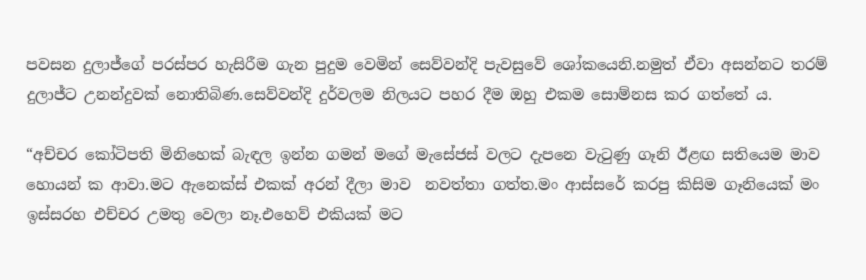පවසන දුලාජ්ගේ පරස්පර හැසිරීම ගැන පුදුම වෙමින් සෙව්වන්දි පැවසුවේ ශෝකයෙනි.නමුත් ඒවා අසන්නට තරම් දුලාජ්ට උනන්දුවක් නොතිබිණ.සෙව්වන්දි දුර්වලම නිලයට පහර දීම ඔහු එකම සොම්නස කර ගත්තේ ය.

“අච්චර කෝටිපති මිනිහෙක් බැඳල ඉන්න ගමන් මගේ මැසේජස් වලට දැපනෙ වැටුණු ගෑනි ඊළඟ සතියෙම මාව හොයන් ක ආවා.මට ඇනෙක්ස් එකක් අරන් දීලා මාව  නවත්තා ගත්ත.මං ආස්සරේ කරපු කිසිම ගෑනියෙක් මං ඉස්සරහ එච්චර උමතු වෙලා නෑ.එහෙව් එකියක් මට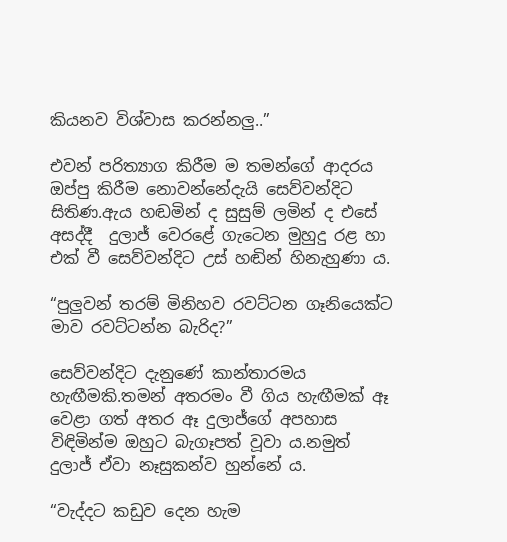කියනව විශ්වාස කරන්නලු..”

එවන් පරිත්‍යාග කිරීම ම තමන්ගේ ආදරය ඔප්පු කිරීම නොවන්නේදැයි සෙව්වන්දිට සිතිණ.ඇය හඬමින් ද සුසුම් ලමින් ද එසේ අසද්දී  දුලාජ් වෙරළේ ගැටෙන මුහුදු රළ හා එක් වී සෙව්වන්දිට උස් හඬින් හිනැහුණා ය.

“පුලුවන් තරම් මිනිහව රවට්ටන ගෑනියෙක්ට මාව රවට්ටන්න බැරිද?”

සෙව්වන්දිට දැනුණේ කාන්තාරමය හැඟීමකි.තමන් අතරමං වී ගිය හැඟීමක් ඈ වෙළා ගත් අතර ඈ දුලාජ්ගේ අපහාස විඳිමින්ම ඔහුට බැගෑපත් වූවා ය.නමුත් දුලාජ් ඒවා නෑසුකන්ව හුන්නේ ය.

“වැද්දට කඩුව දෙන හැම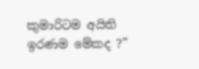කුමාරිටම අයිති ඉරණම මේකද ?”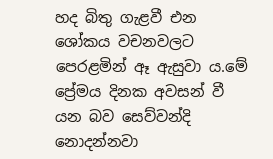හද බිතු ගැළවී එන ශෝකය වචනවලට පෙරළමින් ඈ ඇසුවා ය.මේ ප්‍රේමය දිනක අවසන් වී යන බව සෙව්වන්දි නොදන්නවා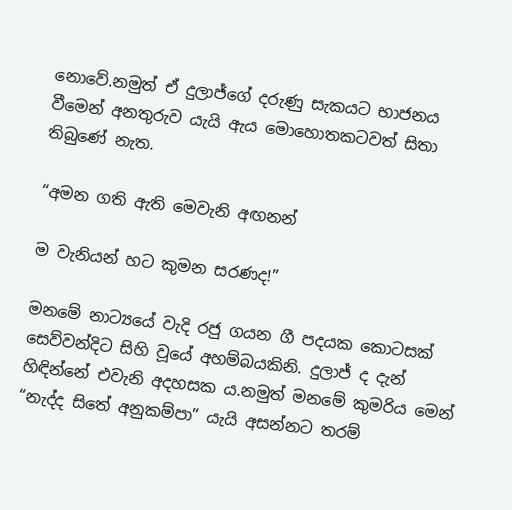නොවේ.නමුත් ඒ දුලාජ්ගේ දරුණු සැකයට භාජනය වීමෙන් අනතුරුව යැයි ඇය මොහොතකටවත් සිතා තිබුණේ නැත.

“අමන ගති ඇති මෙවැනි අඟනන්

ම වැනියන් හට කුමන සරණද!”

මනමේ නාට්‍යයේ වැදි රජු ගයන ගී පදයක කොටසක් සෙව්වන්දිට සිහි වූයේ අහම්බයකිනි. දුලාජ් ද දැන් හිඳින්නේ එවැනි අදහසක ය.නමුත් මනමේ කුමරිය මෙන් “නැද්ද සිතේ අනුකම්පා” යැයි අසන්නට තරම්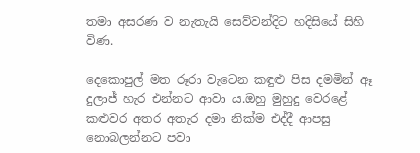තමා අසරණ ව නැතැයි සෙව්වන්දිට හදිසියේ සිහි විණ.

දෙකොපුල් මත රූරා වැටෙන කඳුළු පිස දමමින් ඈ දුලාජ් හැර එන්නට ආවා ය.ඔහු මුහුදු වෙරළේ කළුවර අතර අතැර දමා නික්ම එද්දී ආපසු නොබලන්නට පවා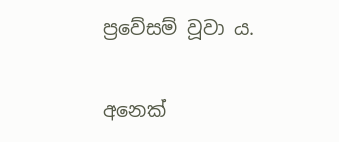ප්‍රවේසම් වූවා ය.

අනෙක්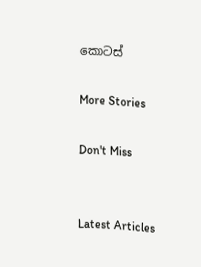කොටස්

More Stories

Don't Miss


Latest Articles